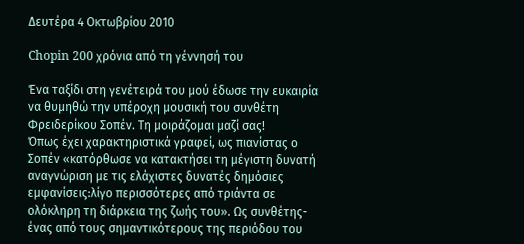Δευτέρα 4 Οκτωβρίου 2010

Chopin 200 χρόνια από τη γέννησή του

Ένα ταξίδι στη γενέτειρά του μού έδωσε την ευκαιρία να θυμηθώ την υπέροχη μουσική του συνθέτη Φρειδερίκου Σοπέν. Τη μοιράζομαι μαζί σας!
Όπως έχει χαρακτηριστικά γραφεί, ως πιανίστας ο Σοπέν «κατόρθωσε να κατακτήσει τη μέγιστη δυνατή αναγνώριση με τις ελάχιστες δυνατές δημόσιες εμφανίσεις:λίγο περισσότερες από τριάντα σε ολόκληρη τη διάρκεια της ζωής του». Ως συνθέτης- ένας από τους σημαντικότερους της περιόδου του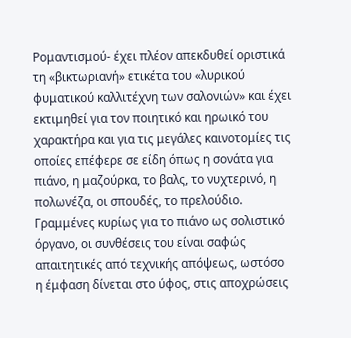Ρομαντισμού- έχει πλέον απεκδυθεί οριστικά τη «βικτωριανή» ετικέτα του «λυρικού φυματικού καλλιτέχνη των σαλονιών» και έχει εκτιμηθεί για τον ποιητικό και ηρωικό του χαρακτήρα και για τις μεγάλες καινοτομίες τις οποίες επέφερε σε είδη όπως η σονάτα για πιάνο, η μαζούρκα, το βαλς, το νυχτερινό, η πολωνέζα, οι σπουδές, το πρελούδιο. Γραμμένες κυρίως για το πιάνο ως σολιστικό όργανο, οι συνθέσεις του είναι σαφώς απαιτητικές από τεχνικής απόψεως, ωστόσο η έμφαση δίνεται στο ύφος, στις αποχρώσεις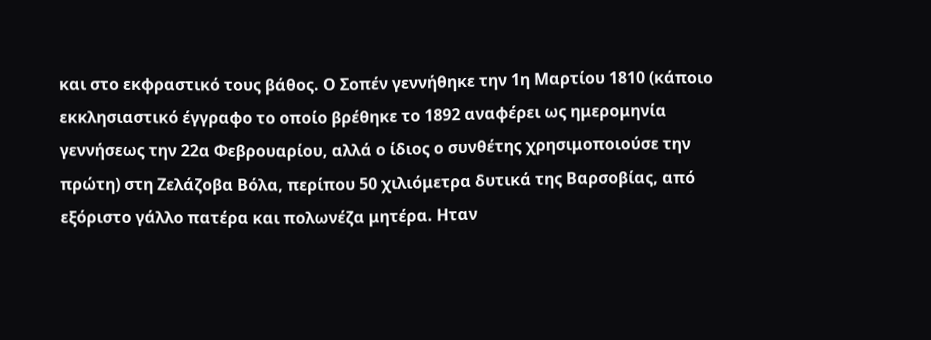και στο εκφραστικό τους βάθος. Ο Σοπέν γεννήθηκε την 1η Μαρτίου 1810 (κάποιο εκκλησιαστικό έγγραφο το οποίο βρέθηκε το 1892 αναφέρει ως ημερομηνία γεννήσεως την 22α Φεβρουαρίου, αλλά ο ίδιος ο συνθέτης χρησιμοποιούσε την πρώτη) στη Ζελάζοβα Βόλα, περίπου 50 χιλιόμετρα δυτικά της Βαρσοβίας, από εξόριστο γάλλο πατέρα και πολωνέζα μητέρα. Ηταν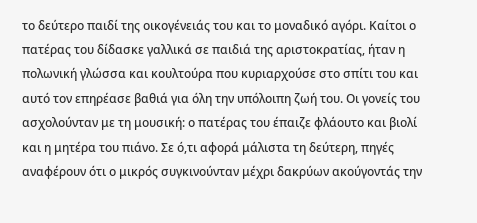το δεύτερο παιδί της οικογένειάς του και το μοναδικό αγόρι. Καίτοι ο πατέρας του δίδασκε γαλλικά σε παιδιά της αριστοκρατίας, ήταν η πολωνική γλώσσα και κουλτούρα που κυριαρχούσε στο σπίτι του και αυτό τον επηρέασε βαθιά για όλη την υπόλοιπη ζωή του. Οι γονείς του ασχολούνταν με τη μουσική: ο πατέρας του έπαιζε φλάουτο και βιολί και η μητέρα του πιάνο. Σε ό,τι αφορά μάλιστα τη δεύτερη, πηγές αναφέρουν ότι ο μικρός συγκινούνταν μέχρι δακρύων ακούγοντάς την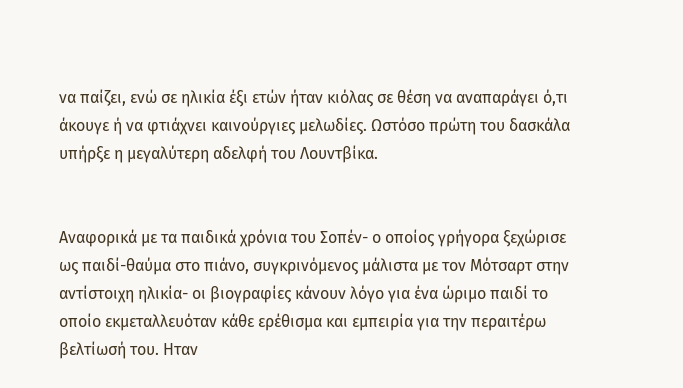να παίζει, ενώ σε ηλικία έξι ετών ήταν κιόλας σε θέση να αναπαράγει ό,τι άκουγε ή να φτιάχνει καινούργιες μελωδίες. Ωστόσο πρώτη του δασκάλα υπήρξε η μεγαλύτερη αδελφή του Λουντβίκα.


Αναφορικά με τα παιδικά χρόνια του Σοπέν- ο οποίος γρήγορα ξεχώρισε ως παιδί-θαύμα στο πιάνο, συγκρινόμενος μάλιστα με τον Μότσαρτ στην αντίστοιχη ηλικία- οι βιογραφίες κάνουν λόγο για ένα ώριμο παιδί το οποίο εκμεταλλευόταν κάθε ερέθισμα και εμπειρία για την περαιτέρω βελτίωσή του. Ηταν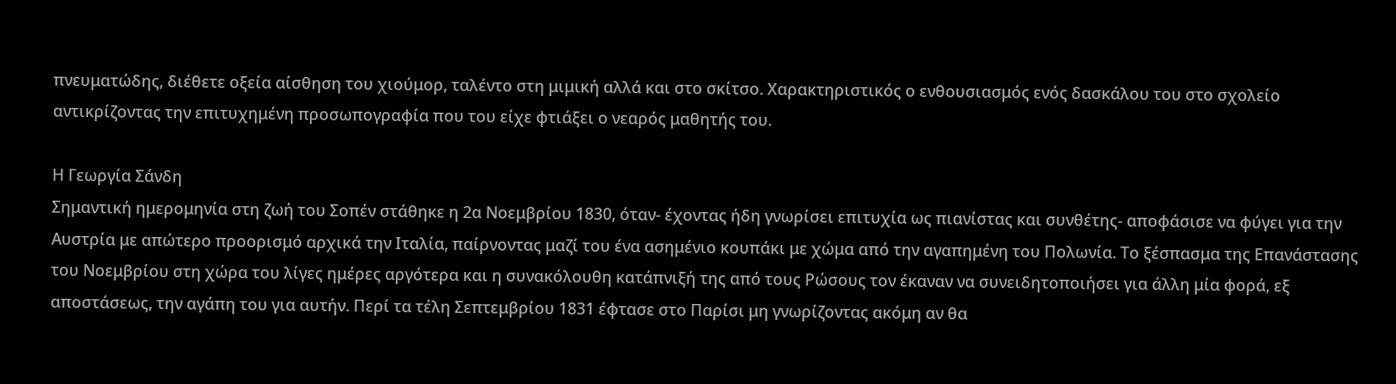πνευματώδης, διέθετε οξεία αίσθηση του χιούμορ, ταλέντο στη μιμική αλλά και στο σκίτσο. Χαρακτηριστικός ο ενθουσιασμός ενός δασκάλου του στο σχολείο αντικρίζοντας την επιτυχημένη προσωπογραφία που του είχε φτιάξει ο νεαρός μαθητής του.

Η Γεωργία Σάνδη
Σημαντική ημερομηνία στη ζωή του Σοπέν στάθηκε η 2α Νοεμβρίου 1830, όταν- έχοντας ήδη γνωρίσει επιτυχία ως πιανίστας και συνθέτης- αποφάσισε να φύγει για την Αυστρία με απώτερο προορισμό αρχικά την Ιταλία, παίρνοντας μαζί του ένα ασημένιο κουπάκι με χώμα από την αγαπημένη του Πολωνία. Το ξέσπασμα της Επανάστασης του Νοεμβρίου στη χώρα του λίγες ημέρες αργότερα και η συνακόλουθη κατάπνιξή της από τους Ρώσους τον έκαναν να συνειδητοποιήσει για άλλη μία φορά, εξ αποστάσεως, την αγάπη του για αυτήν. Περί τα τέλη Σεπτεμβρίου 1831 έφτασε στο Παρίσι μη γνωρίζοντας ακόμη αν θα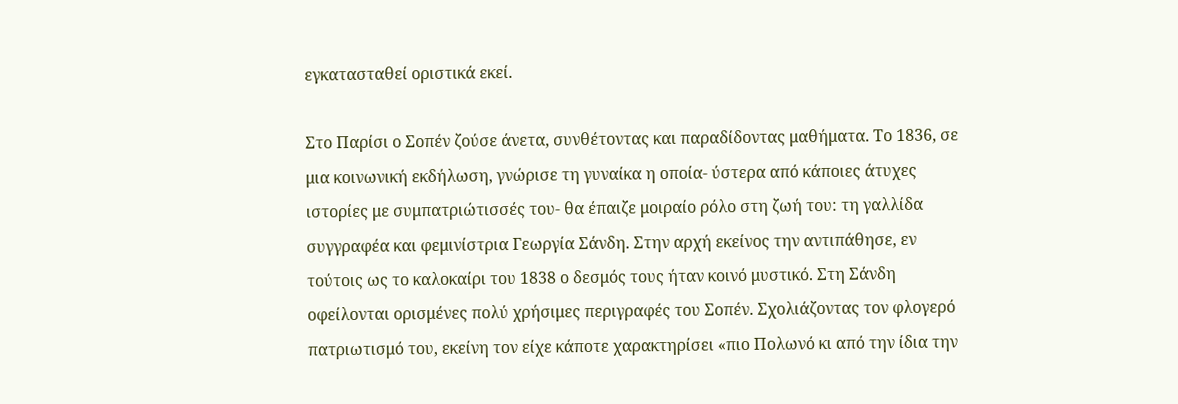εγκατασταθεί οριστικά εκεί.

Στο Παρίσι ο Σοπέν ζούσε άνετα, συνθέτοντας και παραδίδοντας μαθήματα. Το 1836, σε μια κοινωνική εκδήλωση, γνώρισε τη γυναίκα η οποία- ύστερα από κάποιες άτυχες ιστορίες με συμπατριώτισσές του- θα έπαιζε μοιραίο ρόλο στη ζωή του: τη γαλλίδα συγγραφέα και φεμινίστρια Γεωργία Σάνδη. Στην αρχή εκείνος την αντιπάθησε, εν τούτοις ως το καλοκαίρι του 1838 ο δεσμός τους ήταν κοινό μυστικό. Στη Σάνδη οφείλονται ορισμένες πολύ χρήσιμες περιγραφές του Σοπέν. Σχολιάζοντας τον φλογερό πατριωτισμό του, εκείνη τον είχε κάποτε χαρακτηρίσει «πιο Πολωνό κι από την ίδια την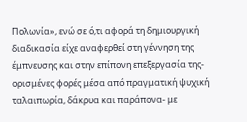Πολωνία», ενώ σε ό,τι αφορά τη δημιουργική διαδικασία είχε αναφερθεί στη γέννηση της έμπνευσης και στην επίπονη επεξεργασία της- ορισμένες φορές μέσα από πραγματική ψυχική ταλαιπωρία, δάκρυα και παράπονα- με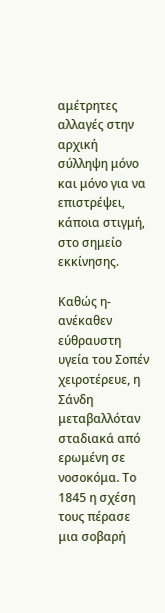αμέτρητες αλλαγές στην αρχική σύλληψη μόνο και μόνο για να επιστρέψει, κάποια στιγμή, στο σημείο εκκίνησης.

Καθώς η- ανέκαθεν εύθραυστη υγεία του Σοπέν χειροτέρευε, η Σάνδη μεταβαλλόταν σταδιακά από ερωμένη σε νοσοκόμα. Το 1845 η σχέση τους πέρασε μια σοβαρή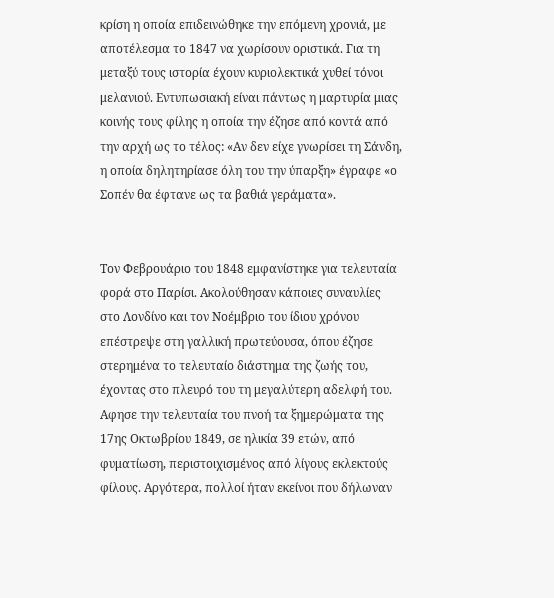κρίση η οποία επιδεινώθηκε την επόμενη χρονιά, με αποτέλεσμα το 1847 να χωρίσουν οριστικά. Για τη μεταξύ τους ιστορία έχουν κυριολεκτικά χυθεί τόνοι μελανιού. Εντυπωσιακή είναι πάντως η μαρτυρία μιας κοινής τους φίλης η οποία την έζησε από κοντά από την αρχή ως το τέλος: «Αν δεν είχε γνωρίσει τη Σάνδη, η οποία δηλητηρίασε όλη του την ύπαρξη» έγραφε «ο Σοπέν θα έφτανε ως τα βαθιά γεράματα».


Τον Φεβρουάριο του 1848 εμφανίστηκε για τελευταία φορά στο Παρίσι. Ακολούθησαν κάποιες συναυλίες στο Λονδίνο και τον Νοέμβριο του ίδιου χρόνου επέστρεψε στη γαλλική πρωτεύουσα, όπου έζησε στερημένα το τελευταίο διάστημα της ζωής του, έχοντας στο πλευρό του τη μεγαλύτερη αδελφή του. Αφησε την τελευταία του πνοή τα ξημερώματα της 17ης Οκτωβρίου 1849, σε ηλικία 39 ετών, από φυματίωση, περιστοιχισμένος από λίγους εκλεκτούς φίλους. Αργότερα, πολλοί ήταν εκείνοι που δήλωναν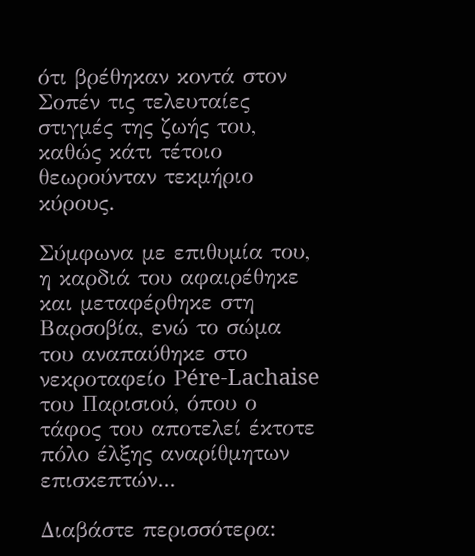ότι βρέθηκαν κοντά στον Σοπέν τις τελευταίες στιγμές της ζωής του, καθώς κάτι τέτοιο θεωρούνταν τεκμήριο κύρους.

Σύμφωνα με επιθυμία του, η καρδιά του αφαιρέθηκε και μεταφέρθηκε στη Βαρσοβία, ενώ το σώμα του αναπαύθηκε στο νεκροταφείο Ρére-Lachaise του Παρισιού, όπου ο τάφος του αποτελεί έκτοτε πόλο έλξης αναρίθμητων επισκεπτών...

Διαβάστε περισσότερα: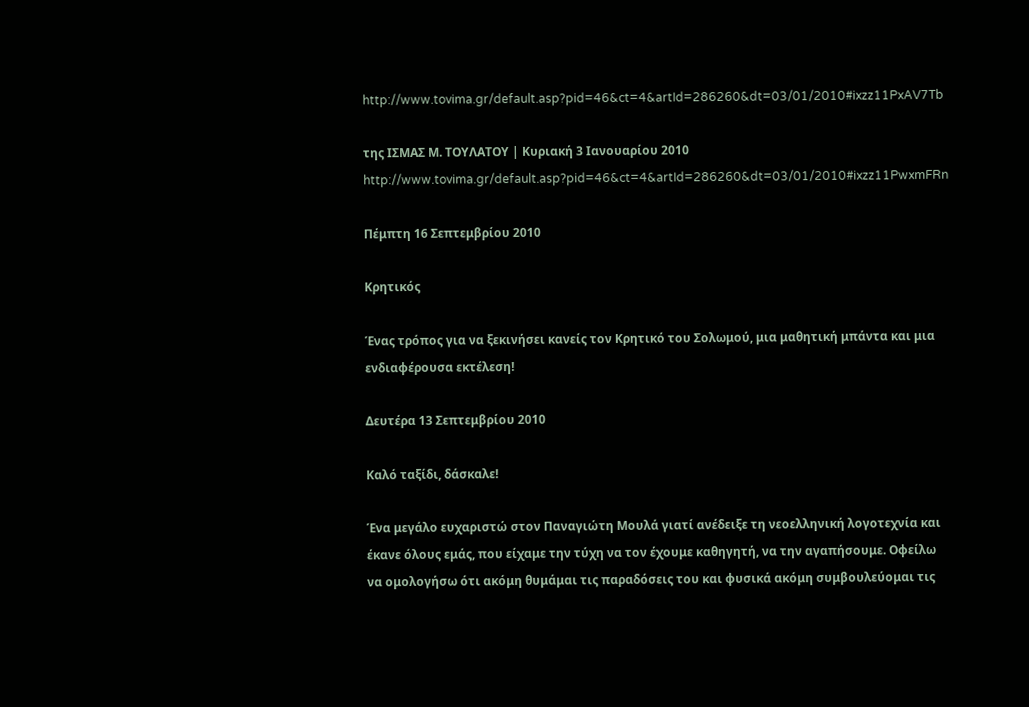http://www.tovima.gr/default.asp?pid=46&ct=4&artId=286260&dt=03/01/2010#ixzz11PxAV7Tb

της ΙΣΜΑΣ Μ. ΤΟΥΛΑΤΟΥ | Κυριακή 3 Ιανουαρίου 2010
http://www.tovima.gr/default.asp?pid=46&ct=4&artId=286260&dt=03/01/2010#ixzz11PwxmFRn

Πέμπτη 16 Σεπτεμβρίου 2010

Κρητικός

Ένας τρόπος για να ξεκινήσει κανείς τον Κρητικό του Σολωμού, μια μαθητική μπάντα και μια ενδιαφέρουσα εκτέλεση!

Δευτέρα 13 Σεπτεμβρίου 2010

Καλό ταξίδι, δάσκαλε!

Ένα μεγάλο ευχαριστώ στον Παναγιώτη Μουλά γιατί ανέδειξε τη νεοελληνική λογοτεχνία και έκανε όλους εμάς, που είχαμε την τύχη να τον έχουμε καθηγητή, να την αγαπήσουμε. Οφείλω να ομολογήσω ότι ακόμη θυμάμαι τις παραδόσεις του και φυσικά ακόμη συμβουλεύομαι τις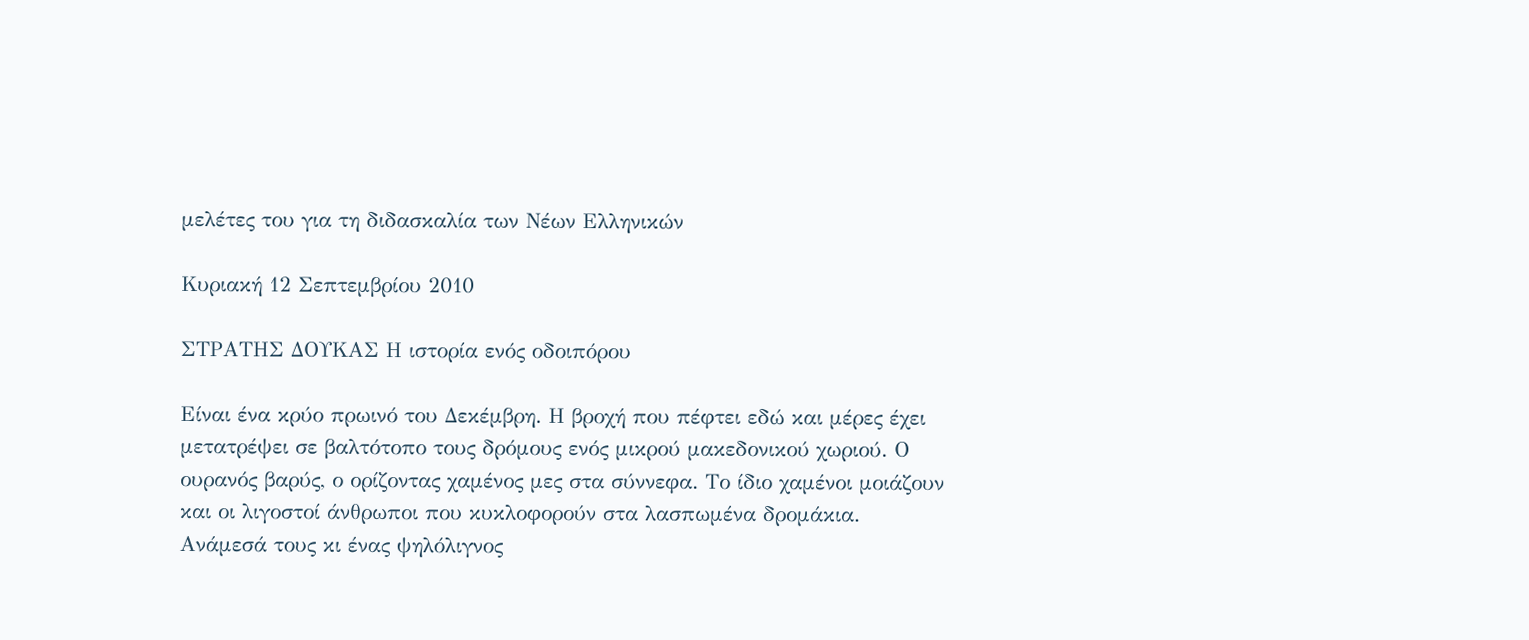μελέτες του για τη διδασκαλία των Νέων Ελληνικών

Κυριακή 12 Σεπτεμβρίου 2010

ΣΤΡΑΤΗΣ ΔΟΥΚΑΣ Η ιστορία ενός οδοιπόρου

Είναι ένα κρύο πρωινό του Δεκέμβρη. Η βροχή που πέφτει εδώ και μέρες έχει μετατρέψει σε βαλτότοπο τους δρόμους ενός μικρού μακεδονικού χωριού. Ο ουρανός βαρύς, ο ορίζοντας χαμένος μες στα σύννεφα. Το ίδιο χαμένοι μοιάζουν και οι λιγοστοί άνθρωποι που κυκλοφορούν στα λασπωμένα δρομάκια. Ανάμεσά τους κι ένας ψηλόλιγνος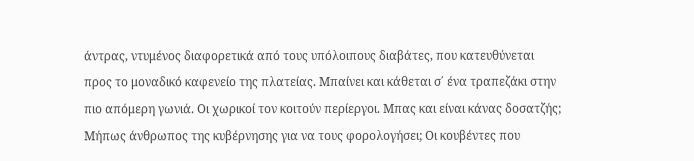άντρας, ντυμένος διαφορετικά από τους υπόλοιπους διαβάτες, που κατευθύνεται προς το μοναδικό καφενείο της πλατείας. Μπαίνει και κάθεται σ΄ ένα τραπεζάκι στην πιο απόμερη γωνιά. Οι χωρικοί τον κοιτούν περίεργοι. Μπας και είναι κάνας δοσατζής; Μήπως άνθρωπος της κυβέρνησης για να τους φορολογήσει; Οι κουβέντες που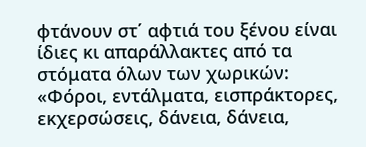φτάνουν στ΄ αφτιά του ξένου είναι ίδιες κι απαράλλακτες από τα στόματα όλων των χωρικών: «Φόροι, εντάλματα, εισπράκτορες, εκχερσώσεις, δάνεια, δάνεια,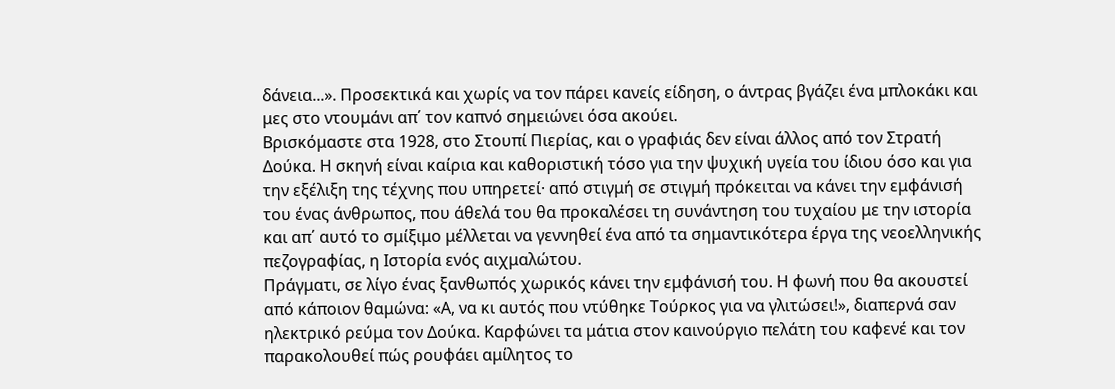δάνεια...». Προσεκτικά και χωρίς να τον πάρει κανείς είδηση, ο άντρας βγάζει ένα μπλοκάκι και μες στο ντουμάνι απ΄ τον καπνό σημειώνει όσα ακούει.
Βρισκόμαστε στα 1928, στο Στουπί Πιερίας, και ο γραφιάς δεν είναι άλλος από τον Στρατή Δούκα. Η σκηνή είναι καίρια και καθοριστική τόσο για την ψυχική υγεία του ίδιου όσο και για την εξέλιξη της τέχνης που υπηρετεί· από στιγμή σε στιγμή πρόκειται να κάνει την εμφάνισή του ένας άνθρωπος, που άθελά του θα προκαλέσει τη συνάντηση του τυχαίου με την ιστορία και απ΄ αυτό το σμίξιμο μέλλεται να γεννηθεί ένα από τα σημαντικότερα έργα της νεοελληνικής πεζογραφίας, η Ιστορία ενός αιχμαλώτου.
Πράγματι, σε λίγο ένας ξανθωπός χωρικός κάνει την εμφάνισή του. Η φωνή που θα ακουστεί από κάποιον θαμώνα: «Α, να κι αυτός που ντύθηκε Τούρκος για να γλιτώσει!», διαπερνά σαν ηλεκτρικό ρεύμα τον Δούκα. Καρφώνει τα μάτια στον καινούργιο πελάτη του καφενέ και τον παρακολουθεί πώς ρουφάει αμίλητος το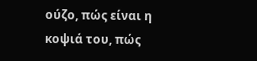ούζο, πώς είναι η κοψιά του, πώς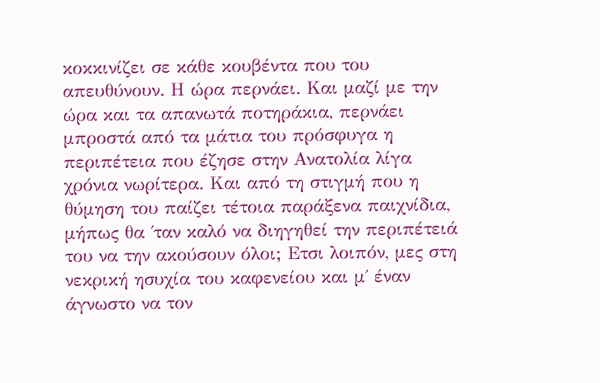κοκκινίζει σε κάθε κουβέντα που του απευθύνουν. Η ώρα περνάει. Και μαζί με την ώρα και τα απανωτά ποτηράκια, περνάει μπροστά από τα μάτια του πρόσφυγα η περιπέτεια που έζησε στην Ανατολία λίγα χρόνια νωρίτερα. Και από τη στιγμή που η θύμηση του παίζει τέτοια παράξενα παιχνίδια, μήπως θα ΄ταν καλό να διηγηθεί την περιπέτειά του να την ακούσουν όλοι; Ετσι λοιπόν, μες στη νεκρική ησυχία του καφενείου και μ΄ έναν άγνωστο να τον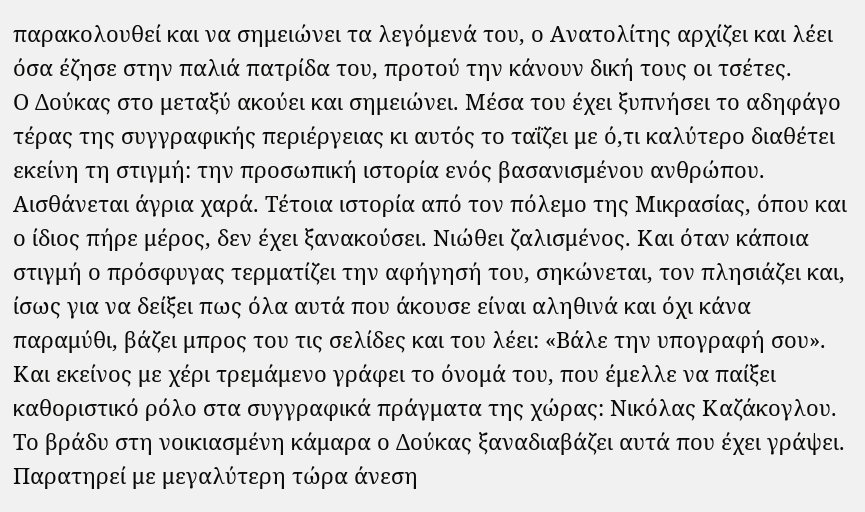παρακολουθεί και να σημειώνει τα λεγόμενά του, ο Ανατολίτης αρχίζει και λέει όσα έζησε στην παλιά πατρίδα του, προτού την κάνουν δική τους οι τσέτες.
Ο Δούκας στο μεταξύ ακούει και σημειώνει. Μέσα του έχει ξυπνήσει το αδηφάγο τέρας της συγγραφικής περιέργειας κι αυτός το ταΐζει με ό,τι καλύτερο διαθέτει εκείνη τη στιγμή: την προσωπική ιστορία ενός βασανισμένου ανθρώπου. Αισθάνεται άγρια χαρά. Τέτοια ιστορία από τον πόλεμο της Μικρασίας, όπου και ο ίδιος πήρε μέρος, δεν έχει ξανακούσει. Νιώθει ζαλισμένος. Και όταν κάποια στιγμή ο πρόσφυγας τερματίζει την αφήγησή του, σηκώνεται, τον πλησιάζει και, ίσως για να δείξει πως όλα αυτά που άκουσε είναι αληθινά και όχι κάνα παραμύθι, βάζει μπρος του τις σελίδες και του λέει: «Βάλε την υπογραφή σου». Και εκείνος με χέρι τρεμάμενο γράφει το όνομά του, που έμελλε να παίξει καθοριστικό ρόλο στα συγγραφικά πράγματα της χώρας: Νικόλας Καζάκογλου. Το βράδυ στη νοικιασμένη κάμαρα ο Δούκας ξαναδιαβάζει αυτά που έχει γράψει. Παρατηρεί με μεγαλύτερη τώρα άνεση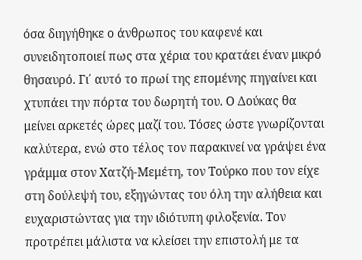όσα διηγήθηκε ο άνθρωπος του καφενέ και συνειδητοποιεί πως στα χέρια του κρατάει έναν μικρό θησαυρό. Γι΄ αυτό το πρωί της επομένης πηγαίνει και χτυπάει την πόρτα του δωρητή του. Ο Δούκας θα μείνει αρκετές ώρες μαζί του. Τόσες ώστε γνωρίζονται καλύτερα, ενώ στο τέλος τον παρακινεί να γράψει ένα γράμμα στον Χατζή-Μεμέτη, τον Τούρκο που τον είχε στη δούλεψή του, εξηγώντας του όλη την αλήθεια και ευχαριστώντας για την ιδιότυπη φιλοξενία. Τον προτρέπει μάλιστα να κλείσει την επιστολή με τα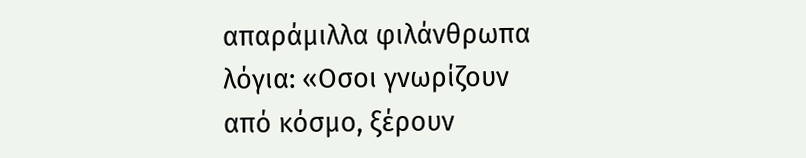απαράμιλλα φιλάνθρωπα λόγια: «Οσοι γνωρίζουν από κόσμο, ξέρουν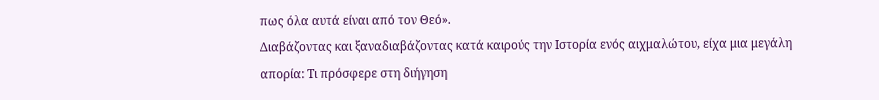πως όλα αυτά είναι από τον Θεό».
Διαβάζοντας και ξαναδιαβάζοντας κατά καιρούς την Ιστορία ενός αιχμαλώτου, είχα μια μεγάλη απορία: Τι πρόσφερε στη διήγηση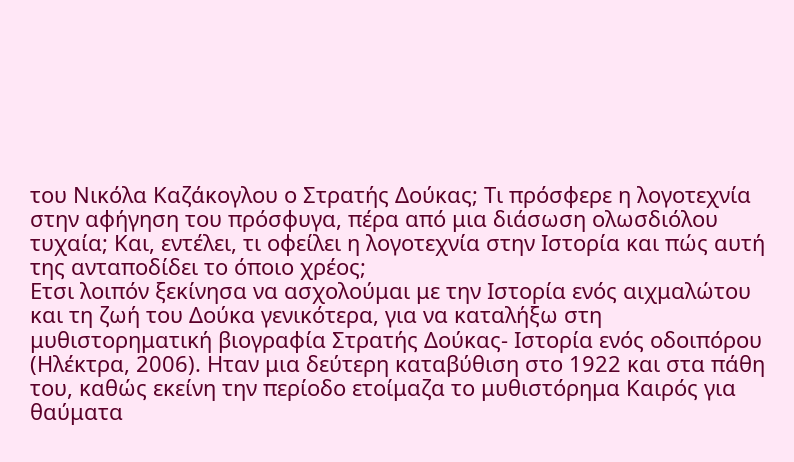του Νικόλα Καζάκογλου ο Στρατής Δούκας; Τι πρόσφερε η λογοτεχνία στην αφήγηση του πρόσφυγα, πέρα από μια διάσωση ολωσδιόλου τυχαία; Και, εντέλει, τι οφείλει η λογοτεχνία στην Ιστορία και πώς αυτή της ανταποδίδει το όποιο χρέος;
Ετσι λοιπόν ξεκίνησα να ασχολούμαι με την Ιστορία ενός αιχμαλώτου και τη ζωή του Δούκα γενικότερα, για να καταλήξω στη μυθιστορηματική βιογραφία Στρατής Δούκας- Ιστορία ενός οδοιπόρου (Ηλέκτρα, 2006). Ηταν μια δεύτερη καταβύθιση στο 1922 και στα πάθη του, καθώς εκείνη την περίοδο ετοίμαζα το μυθιστόρημα Καιρός για θαύματα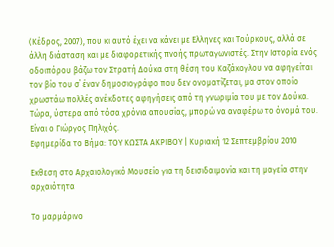(Κέδρος, 2007), που κι αυτό έχει να κάνει με Ελληνες και Τούρκους, αλλά σε άλλη διάσταση και με διαφορετικής πνοής πρωταγωνιστές. Στην Ιστορία ενός οδοιπόρου βάζω τον Στρατή Δούκα στη θέση του Καζάκογλου να αφηγείται τον βίο του σ΄ έναν δημοσιογράφο που δεν ονοματίζεται, μα στον οποίο χρωστάω πολλές ανέκδοτες αφηγήσεις από τη γνωριμία του με τον Δούκα. Τώρα, ύστερα από τόσα χρόνια απουσίας, μπορώ να αναφέρω το όνομά του. Είναι ο Γιώργος Πηλιχός.
Εφημερίδα το Βήμα: ΤΟΥ ΚΩΣΤΑ ΑΚΡΙΒΟΥ | Κυριακή 12 Σεπτεμβρίου 2010

Εκθεση στο Αρχαιολογικό Μουσείο για τη δεισιδαιμονία και τη μαγεία στην αρχαιότητα

Το μαρμάρινο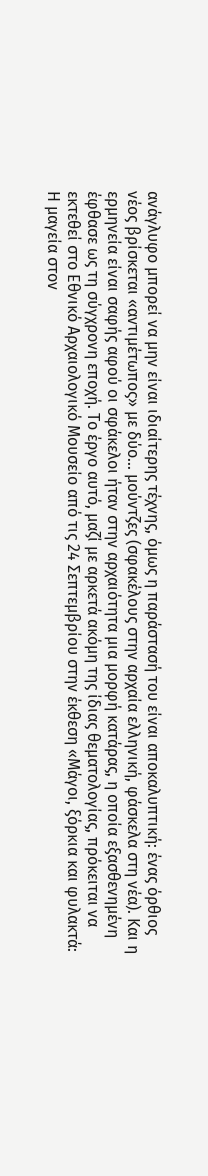ανάγλυφο μπορεί να μην είναι ιδιαίτερης τέχνης, όμως η παράστασή του είναι αποκαλυπτική: ένας όρθιος νέος βρίσκεται «αντιμέτωπος» με δύο... μούντζες (σφακέλους στην αρχαία ελληνική, φάσκελα στη νέα). Και η ερμηνεία είναι σαφής αφού οι σφάκελοι ήταν στην αρχαιότητα μια μορφή κατάρας, η οποία εξασθενημένη έφθασε ως τη σύγχρονη εποχή. Το έργο αυτό, μαζί με αρκετά ακόμη της ίδιας θεματολογίας, πρόκειται να εκτεθεί στο Εθνικό Αρχαιολογικό Μουσείο από τις 24 Σεπτεμβρίου στην έκθεση «Μάγοι, ξόρκια και φυλακτά: Η μαγεία στον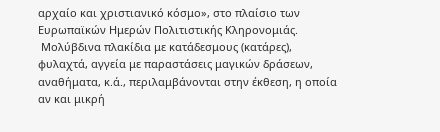αρχαίο και χριστιανικό κόσμο», στο πλαίσιο των Ευρωπαϊκών Ημερών Πολιτιστικής Κληρονομιάς.
 Μολύβδινα πλακίδια με κατάδεσμους (κατάρες), φυλαχτά, αγγεία με παραστάσεις μαγικών δράσεων, αναθήματα, κ.ά., περιλαμβάνονται στην έκθεση, η οποία αν και μικρή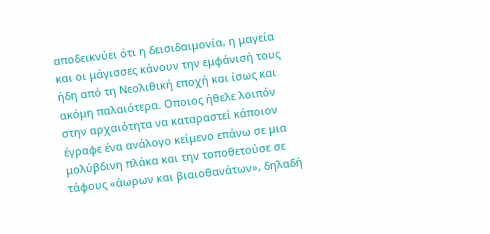αποδεικνύει ότι η δεισιδαιμονία, η μαγεία και οι μάγισσες κάνουν την εμφάνισή τους ήδη από τη Νεολιθική εποχή και ίσως και ακόμη παλαιότερα. Οποιος ήθελε λοιπόν στην αρχαιότητα να καταραστεί κάποιον έγραφε ένα ανάλογο κείμενο επάνω σε μια μολύβδινη πλάκα και την τοποθετούσε σε τάφους «άωρων και βιαιοθανάτων», δηλαδή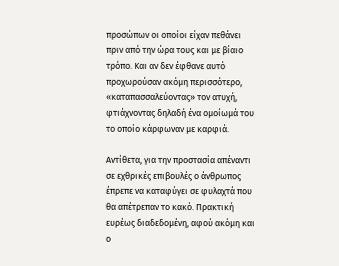προσώπων οι οποίοι είχαν πεθάνει πριν από την ώρα τους και με βίαιο τρόπο. Και αν δεν έφθανε αυτό προχωρούσαν ακόμη περισσότερο, «καταπασσαλεύοντας» τον ατυχή, φτιάχνοντας δηλαδή ένα ομοίωμά του το οποίο κάρφωναν με καρφιά.

Αντίθετα, για την προστασία απέναντι σε εχθρικές επιβουλές ο άνθρωπος έπρεπε να καταφύγει σε φυλαχτά που θα απέτρεπαν το κακό. Πρακτική ευρέως διαδεδομένη, αφού ακόμη και ο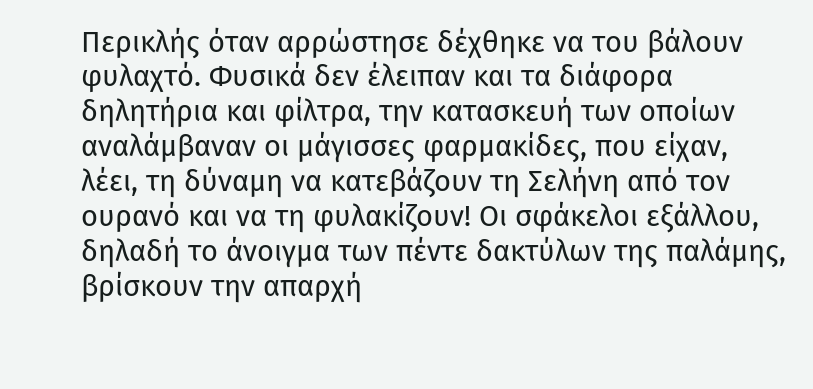Περικλής όταν αρρώστησε δέχθηκε να του βάλουν φυλαχτό. Φυσικά δεν έλειπαν και τα διάφορα δηλητήρια και φίλτρα, την κατασκευή των οποίων αναλάμβαναν οι μάγισσες φαρμακίδες, που είχαν, λέει, τη δύναμη να κατεβάζουν τη Σελήνη από τον ουρανό και να τη φυλακίζουν! Οι σφάκελοι εξάλλου, δηλαδή το άνοιγμα των πέντε δακτύλων της παλάμης, βρίσκουν την απαρχή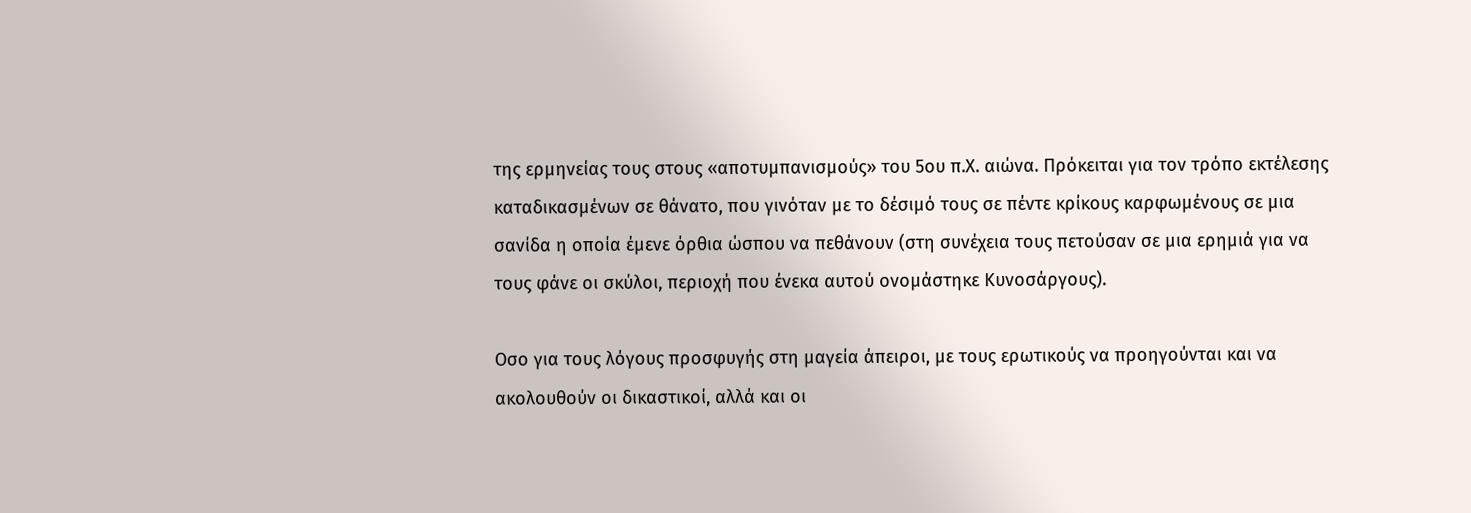της ερμηνείας τους στους «αποτυμπανισμούς» του 5ου π.Χ. αιώνα. Πρόκειται για τον τρόπο εκτέλεσης καταδικασμένων σε θάνατο, που γινόταν με το δέσιμό τους σε πέντε κρίκους καρφωμένους σε μια σανίδα η οποία έμενε όρθια ώσπου να πεθάνουν (στη συνέχεια τους πετούσαν σε μια ερημιά για να τους φάνε οι σκύλοι, περιοχή που ένεκα αυτού ονομάστηκε Κυνοσάργους).

Οσο για τους λόγους προσφυγής στη μαγεία άπειροι, με τους ερωτικούς να προηγούνται και να ακολουθούν οι δικαστικοί, αλλά και οι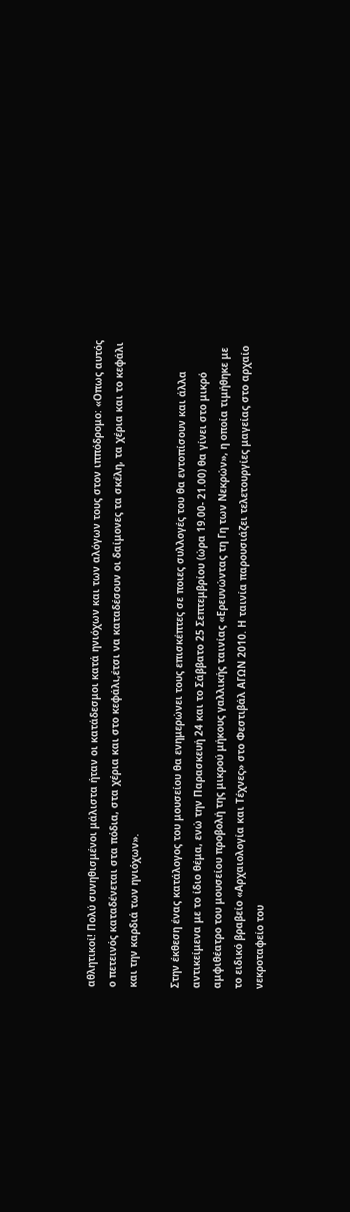αθλητικοί! Πολύ συνηθισμένοι μάλιστα ήταν οι κατάδεσμοι κατά ηνιόχων και των αλόγων τους στον ιππόδρομο: «Οπως αυτός ο πετεινός καταδένεται στα πόδια, στα χέρια και στο κεφάλι,έτσι να καταδέσουν οι δαίμονες τα σκέλη, τα χέρια και το κεφάλι και την καρδιά των ηνιόχων».

Στην έκθεση ένας κατάλογος του μουσείου θα ενημερώνει τους επισκέπτες σε ποιες συλλογές του θα εντοπίσουν και άλλα αντικείμενα με το ίδιο θέμα, ενώ την Παρασκευή 24 και το Σάββατο 25 Σεπτεμβρίου (ώρα 19.00- 21.00) θα γίνει στο μικρό αμφιθέατρο του μουσείου προβολή της μικρού μήκους γαλλικής ταινίας «Ερευνώντας τη Γη των Νεκρών», η οποία τιμήθηκε με το ειδικό βραβείο «Αρχαιολογία και Τέχνες» στο Φεστιβάλ ΑΓΩΝ 2010. Η ταινία παρουσιάζει τελετουργίες μαγείας στο αρχαίο νεκροταφείο του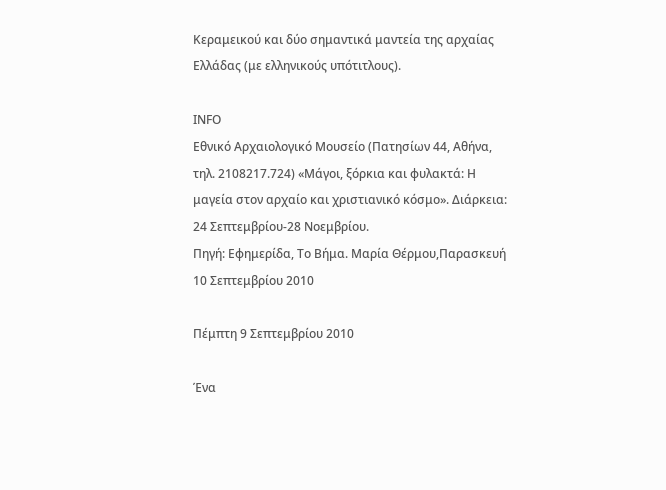Κεραμεικού και δύο σημαντικά μαντεία της αρχαίας Ελλάδας (με ελληνικούς υπότιτλους).

ΙΝFΟ
Εθνικό Αρχαιολογικό Μουσείο (Πατησίων 44, Αθήνα, τηλ. 2108217.724) «Μάγοι, ξόρκια και φυλακτά: Η μαγεία στον αρχαίο και χριστιανικό κόσμο». Διάρκεια: 24 Σεπτεμβρίου-28 Νοεμβρίου.
Πηγή: Εφημερίδα, Το Βήμα. Μαρία Θέρμου,Παρασκευή 10 Σεπτεμβρίου 2010

Πέμπτη 9 Σεπτεμβρίου 2010

Ένα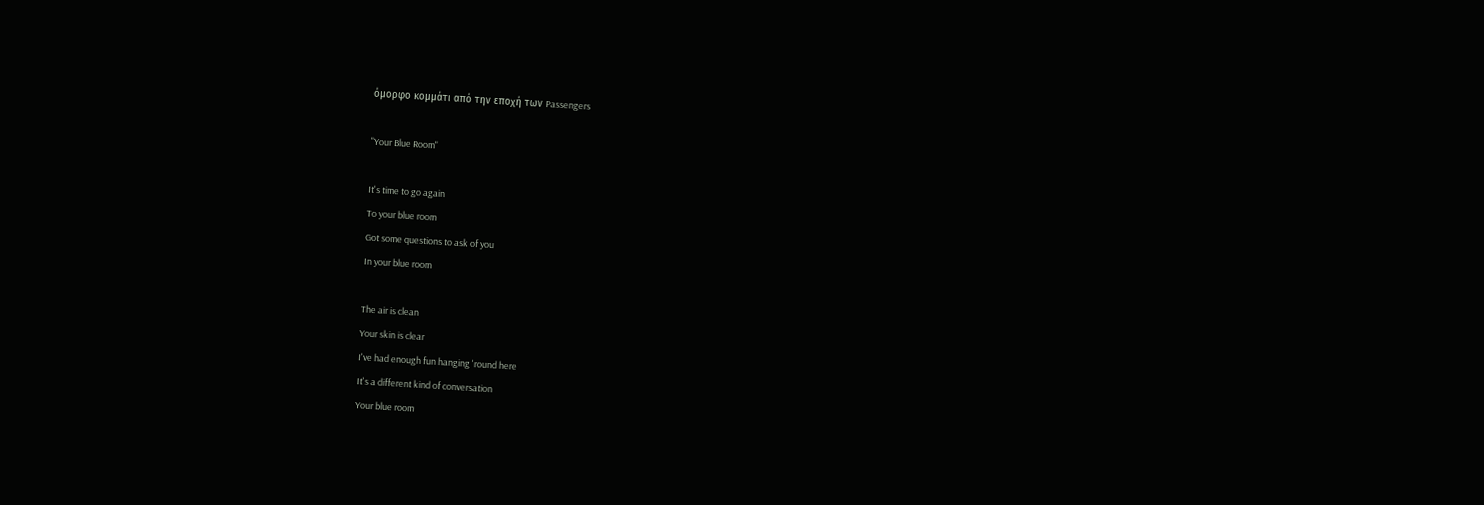όμορφο κομμάτι από την εποχή των Passengers

"Your Blue Room"

It's time to go again
To your blue room
Got some questions to ask of you
In your blue room

The air is clean
Your skin is clear
I've had enough fun hanging 'round here
It's a different kind of conversation
Your blue room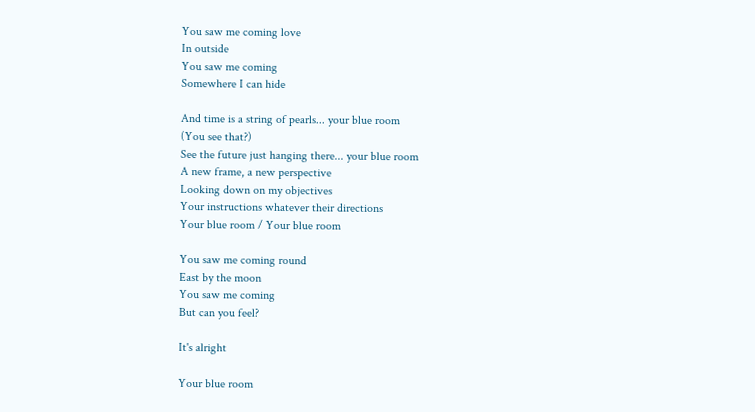You saw me coming love
In outside
You saw me coming
Somewhere I can hide

And time is a string of pearls... your blue room
(You see that?)
See the future just hanging there... your blue room
A new frame, a new perspective
Looking down on my objectives
Your instructions whatever their directions
Your blue room / Your blue room

You saw me coming round
East by the moon
You saw me coming
But can you feel?

It's alright

Your blue room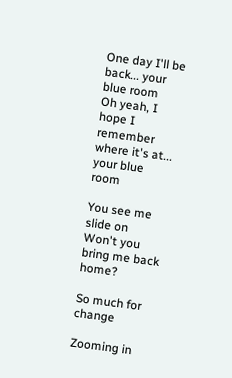One day I'll be back... your blue room
Oh yeah, I hope I remember where it's at... your blue room

You see me slide on
Won't you bring me back home?

So much for change

Zooming in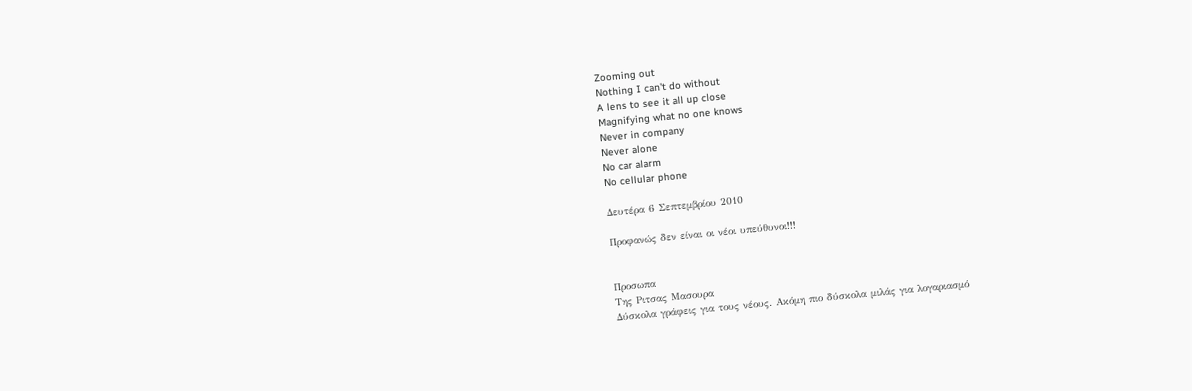Zooming out
Nothing I can't do without
A lens to see it all up close
Magnifying what no one knows
Never in company
Never alone
No car alarm
No cellular phone

Δευτέρα 6 Σεπτεμβρίου 2010

Προφανώς δεν είναι οι νέοι υπεύθυνοι!!!


Προσωπα
Της Pιτσας Mασουρα
Δύσκολα γράφεις για τους νέους. Ακόμη πιο δύσκολα μιλάς για λογαριασμό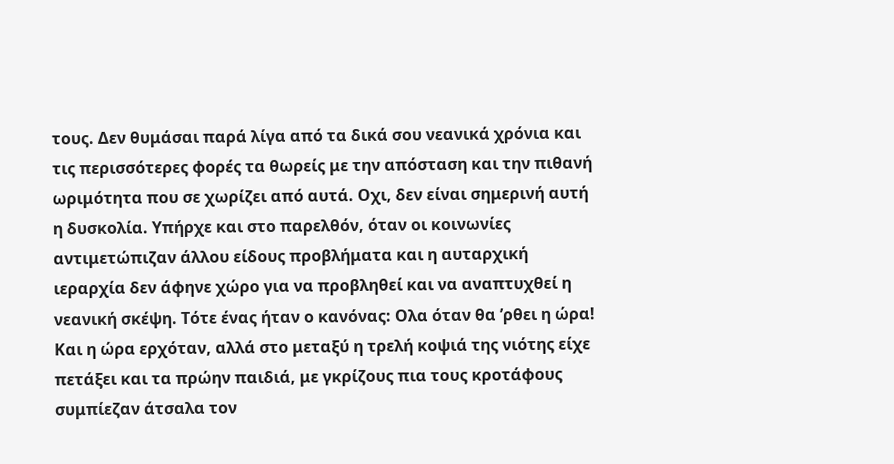τους. Δεν θυμάσαι παρά λίγα από τα δικά σου νεανικά χρόνια και τις περισσότερες φορές τα θωρείς με την απόσταση και την πιθανή ωριμότητα που σε χωρίζει από αυτά. Οχι, δεν είναι σημερινή αυτή η δυσκολία. Υπήρχε και στο παρελθόν, όταν οι κοινωνίες αντιμετώπιζαν άλλου είδους προβλήματα και η αυταρχική ιεραρχία δεν άφηνε χώρο για να προβληθεί και να αναπτυχθεί η νεανική σκέψη. Τότε ένας ήταν ο κανόνας: Ολα όταν θα ’ρθει η ώρα! Και η ώρα ερχόταν, αλλά στο μεταξύ η τρελή κοψιά της νιότης είχε πετάξει και τα πρώην παιδιά, με γκρίζους πια τους κροτάφους συμπίεζαν άτσαλα τον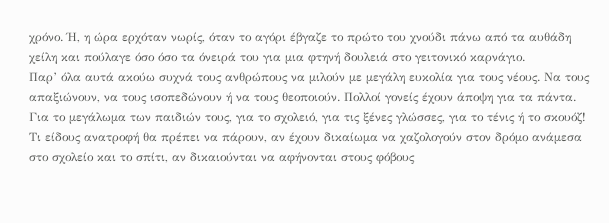χρόνο. Ή, η ώρα ερχόταν νωρίς, όταν το αγόρι έβγαζε το πρώτο του χνούδι πάνω από τα αυθάδη χείλη και πούλαγε όσο όσο τα όνειρά του για μια φτηνή δουλειά στο γειτονικό καρνάγιο.
Παρ’ όλα αυτά ακούω συχνά τους ανθρώπους να μιλούν με μεγάλη ευκολία για τους νέους. Να τους απαξιώνουν, να τους ισοπεδώνουν ή να τους θεοποιούν. Πολλοί γονείς έχουν άποψη για τα πάντα. Για το μεγάλωμα των παιδιών τους, για το σχολειό, για τις ξένες γλώσσες, για το τένις ή το σκουόζ! Τι είδους ανατροφή θα πρέπει να πάρουν, αν έχουν δικαίωμα να χαζολογούν στον δρόμο ανάμεσα στο σχολείο και το σπίτι, αν δικαιούνται να αφήνονται στους φόβους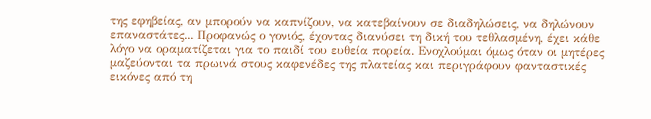της εφηβείας, αν μπορούν να καπνίζουν, να κατεβαίνουν σε διαδηλώσεις, να δηλώνουν επαναστάτες... Προφανώς ο γονιός, έχοντας διανύσει τη δική του τεθλασμένη, έχει κάθε λόγο να οραματίζεται για το παιδί του ευθεία πορεία. Ενοχλούμαι όμως όταν οι μητέρες μαζεύονται τα πρωινά στους καφενέδες της πλατείας και περιγράφουν φανταστικές εικόνες από τη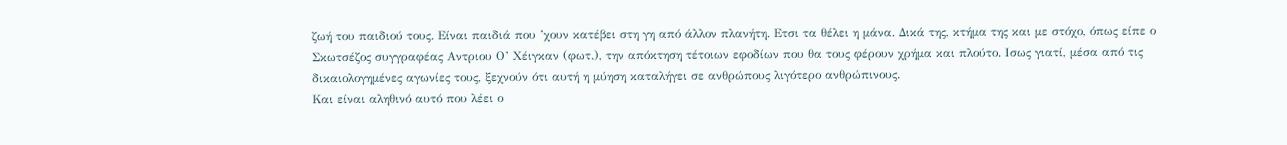ζωή του παιδιού τους. Είναι παιδιά που ’χουν κατέβει στη γη από άλλον πλανήτη. Ετσι τα θέλει η μάνα. Δικά της, κτήμα της και με στόχο, όπως είπε ο Σκωτσέζος συγγραφέας Αντριου Ο’ Χέιγκαν (φωτ.), την απόκτηση τέτοιων εφοδίων που θα τους φέρουν χρήμα και πλούτο. Ισως γιατί, μέσα από τις δικαιολογημένες αγωνίες τους, ξεχνούν ότι αυτή η μύηση καταλήγει σε ανθρώπους λιγότερο ανθρώπινους.
Και είναι αληθινό αυτό που λέει ο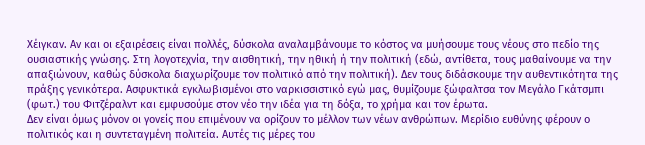Χέιγκαν. Αν και οι εξαιρέσεις είναι πολλές, δύσκολα αναλαμβάνουμε το κόστος να μυήσουμε τους νέους στο πεδίο της ουσιαστικής γνώσης. Στη λογοτεχνία, την αισθητική, την ηθική ή την πολιτική (εδώ, αντίθετα, τους μαθαίνουμε να την απαξιώνουν, καθώς δύσκολα διαχωρίζουμε τον πολιτικό από την πολιτική). Δεν τους διδάσκουμε την αυθεντικότητα της πράξης γενικότερα. Ασφυκτικά εγκλωβισμένοι στο ναρκισσιστικό εγώ μας, θυμίζουμε ξώφαλτσα τον Μεγάλο Γκάτσμπι (φωτ.) του Φιτζέραλντ και εμφυσούμε στον νέο την ιδέα για τη δόξα, το χρήμα και τον έρωτα.
Δεν είναι όμως μόνον οι γονείς που επιμένουν να ορίζουν το μέλλον των νέων ανθρώπων. Μερίδιο ευθύνης φέρουν ο πολιτικός και η συντεταγμένη πολιτεία. Αυτές τις μέρες του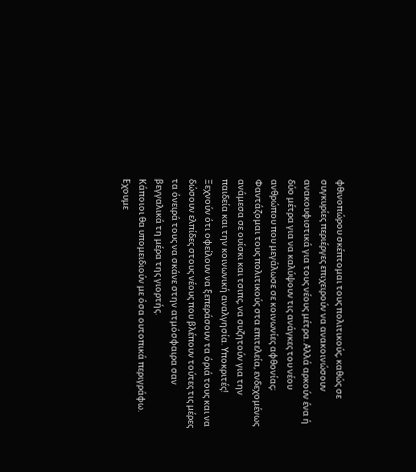φθινοπώρου σκέπτομαι τους πολιτικούς, καθώς σε συγκυρίες περιέργες επιχειρούν να ανακοινώσουν ανακουφιστικά για τους νέους μέτρα. Αλλά αρκούν ένα ή δύο μέτρα για να καλύψουν τις ανάγκες του νέου ανθρώπου που μεγάλωσε σε κοινωνίες αφθονίας; Φαντάζομαι τους πολιτικούς στα επιτελεία, ενδεχομένως ανάμεσα σε ουίσκι και τσιπς, να συζητούν για την παιδεία και την κοινωνική αναλγησία. Υποκριτές! Ξεχνούν ότι οφείλουν να ξεπεράσουν τα όριά τους και να δώσουν ελπίδες στους νέους που βλέπουν τούτες τις μέρες τα όνειρά τους να σκάνε στην ατμόσφαιρα σαν βεγγαλικά τη μέρα της γιορτής.
Κάποιοι θα υπομειδιούν με όσα ουτοπικά περιγράφω. Εχουμε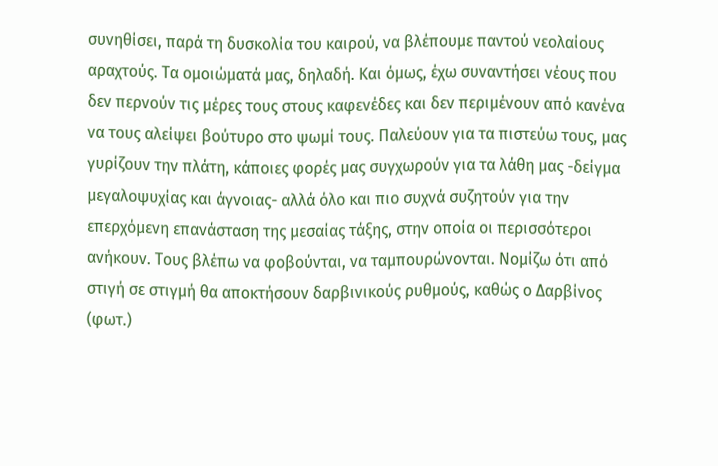συνηθίσει, παρά τη δυσκολία του καιρού, να βλέπουμε παντού νεολαίους αραχτούς. Τα ομοιώματά μας, δηλαδή. Και όμως, έχω συναντήσει νέους που δεν περνούν τις μέρες τους στους καφενέδες και δεν περιμένουν από κανένα να τους αλείψει βούτυρο στο ψωμί τους. Παλεύουν για τα πιστεύω τους, μας γυρίζουν την πλάτη, κάποιες φορές μας συγχωρούν για τα λάθη μας -δείγμα μεγαλοψυχίας και άγνοιας- αλλά όλο και πιο συχνά συζητούν για την επερχόμενη επανάσταση της μεσαίας τάξης, στην οποία οι περισσότεροι ανήκουν. Τους βλέπω να φοβούνται, να ταμπουρώνονται. Νομίζω ότι από στιγή σε στιγμή θα αποκτήσουν δαρβινικούς ρυθμούς, καθώς ο Δαρβίνος (φωτ.)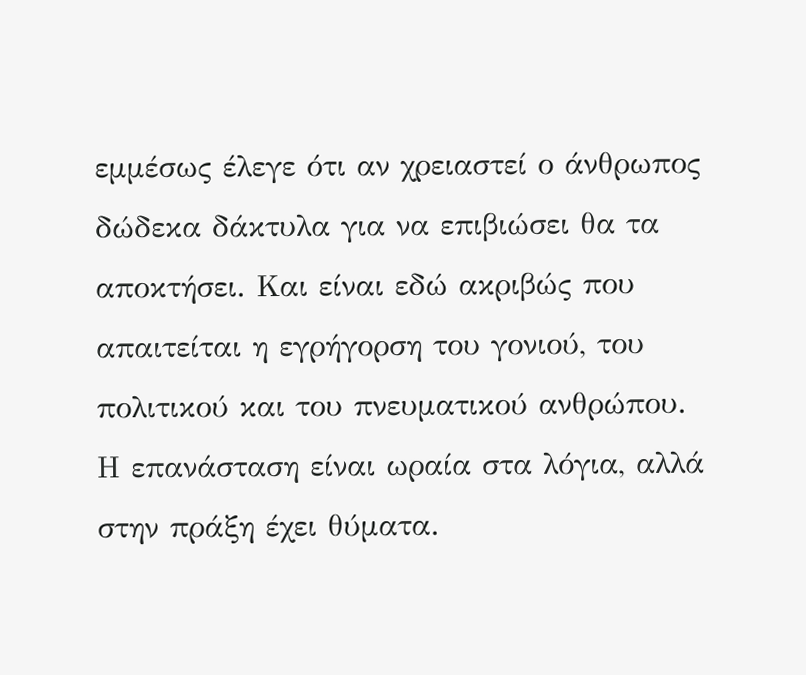εμμέσως έλεγε ότι αν χρειαστεί ο άνθρωπος δώδεκα δάκτυλα για να επιβιώσει θα τα αποκτήσει. Και είναι εδώ ακριβώς που απαιτείται η εγρήγορση του γονιού, του πολιτικού και του πνευματικού ανθρώπου. Η επανάσταση είναι ωραία στα λόγια, αλλά στην πράξη έχει θύματα.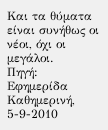Και τα θύματα είναι συνήθως οι νέοι, όχι οι μεγάλοι.
Πηγή: Εφημερίδα Καθημερινή, 5-9-2010